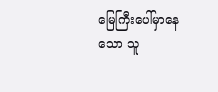မြေကြီးပေါ်မှာနေသော သူ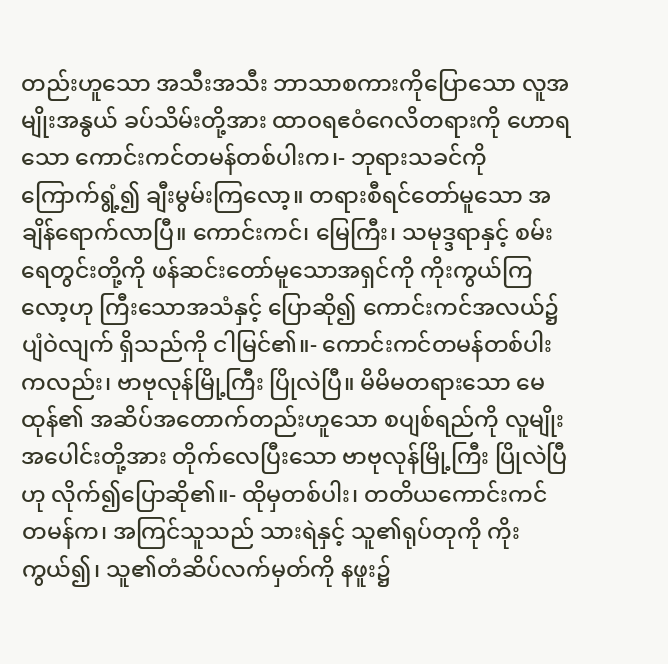တည်းဟူသော အသီးအသီး ဘာသာစကားကိုပြောသော လူအမျိုးအနွယ် ခပ်သိမ်းတို့အား ထာဝရဧဝံဂေလိတရားကို ဟောရသော ကောင်းကင်တမန်တစ်ပါးက၊- ဘုရားသခင်ကို ကြောက်ရွံ့၍ ချီးမွမ်းကြလော့။ တရားစီရင်တော်မူသော အချိန်ရောက်လာပြီ။ ကောင်းကင်၊ မြေကြီး၊ သမုဒ္ဒရာနှင့် စမ်းရေတွင်းတို့ကို ဖန်ဆင်းတော်မူသောအရှင်ကို ကိုးကွယ်ကြလော့ဟု ကြီးသောအသံနှင့် ပြောဆို၍ ကောင်းကင်အလယ်၌ ပျံဝဲလျက် ရှိသည်ကို ငါမြင်၏။- ကောင်းကင်တမန်တစ်ပါးကလည်း၊ ဗာဗုလုန်မြို့ကြီး ပြိုလဲပြီ။ မိမိမတရားသော မေထုန်၏ အဆိပ်အတောက်တည်းဟူသော စပျစ်ရည်ကို လူမျိုးအပေါင်းတို့အား တိုက်လေပြီးသော ဗာဗုလုန်မြို့ကြီး ပြိုလဲပြီဟု လိုက်၍ပြောဆို၏။- ထိုမှတစ်ပါး၊ တတိယကောင်းကင်တမန်က၊ အကြင်သူသည် သားရဲနှင့် သူ၏ရုပ်တုကို ကိုးကွယ်၍၊ သူ၏တံဆိပ်လက်မှတ်ကို နဖူး၌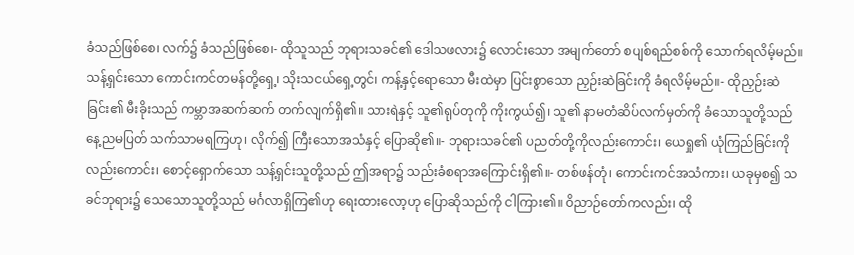ခံသည်ဖြစ်စေ၊ လက်၌ ခံသည်ဖြစ်စေ၊- ထိုသူသည် ဘုရားသခင်၏ ဒေါသဖလား၌ လောင်းသော အမျက်တော် စပျစ်ရည်စစ်ကို သောက်ရလိမ့်မည်။ သန့်ရှင်းသော ကောင်းကင်တမန်တို့ရှေ့၊ သိုးသငယ်ရှေ့တွင်၊ ကန့်နှင့်ရောသော မီးထဲမှာ ပြင်းစွာသော ညှဉ်းဆဲခြင်းကို ခံရလိမ့်မည်။- ထိုညှဉ်းဆဲခြင်း၏ မီးခိုးသည် ကမ္ဘာအဆက်ဆက် တက်လျက်ရှိ၏။ သားရဲနှင့် သူ၏ရုပ်တုကို ကိုးကွယ်၍၊ သူ၏ နာမတံဆိပ်လက်မှတ်ကို ခံသောသူတို့သည် နေ့ညမပြတ် သက်သာမရကြဟု၊ လိုက်၍ ကြီးသောအသံနှင့် ပြောဆို၏။- ဘုရားသခင်၏ ပညတ်တို့ကိုလည်းကောင်း၊ ယေရှု၏ ယုံကြည်ခြင်းကိုလည်းကောင်း၊ စောင့်ရှောက်သော သန့်ရှင်းသူတို့သည် ဤအရာ၌ သည်းခံစရာအကြောင်းရှိ၏။- တစ်ဖန်တုံ၊ ကောင်းကင်အသံကား၊ ယခုမှစ၍ သခင်ဘုရား၌ သေသောသူတို့သည် မင်္ဂလာရှိကြ၏ဟု ရေးထားလော့ဟု ပြောဆိုသည်ကို ငါကြား၏။ ဝိညာဉ်တော်ကလည်း၊ ထို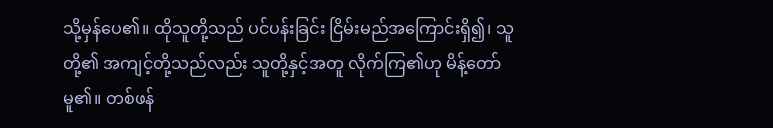သို့မှန်ပေ၏။ ထိုသူတို့သည် ပင်ပန်းခြင်း ငြိမ်းမည်အကြောင်းရှိ၍၊ သူတို့၏ အကျင့်တို့သည်လည်း သူတို့နှင့်အတူ လိုက်ကြ၏ဟု မိန့်တော်မူ၏။ တစ်ဖန်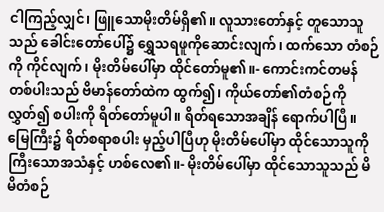ငါကြည့်လျှင်၊ ဖြူသောမိုးတိမ်ရှိ၏။ လူသားတော်နှင့် တူသောသူသည် ခေါင်းတော်ပေါ်၌ ရွှေသရဖူကိုဆောင်းလျက်၊ ထက်သော တံစဉ်ကို ကိုင်လျက်၊ မိုးတိမ်ပေါ်မှာ ထိုင်တော်မူ၏။- ကောင်းကင်တမန်တစ်ပါးသည် ဗိမာန်တော်ထဲက ထွက်၍၊ ကိုယ်တော်၏တံစဉ်ကိုလွှတ်၍ စပါးကို ရိတ်တော်မူပါ။ ရိတ်ရသောအချိန် ရောက်ပါပြီ။ မြေကြီး၌ ရိတ်စရာစပါး မှည့်ပါပြီဟု မိုးတိမ်ပေါ်မှာ ထိုင်သောသူကို ကြီးသောအသံနှင့် ဟစ်လေ၏။- မိုးတိမ်ပေါ်မှာ ထိုင်သောသူသည် မိမိတံစဉ်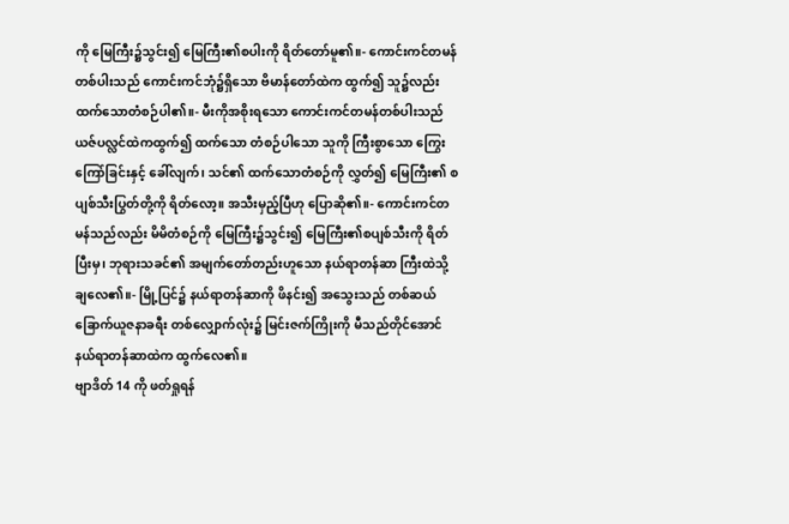ကို မြေကြီး၌သွင်း၍ မြေကြီး၏စပါးကို ရိတ်တော်မူ၏။- ကောင်းကင်တမန်တစ်ပါးသည် ကောင်းကင်ဘုံ၌ရှိသော ဗိမာန်တော်ထဲက ထွက်၍ သူ၌လည်း ထက်သောတံစဉ်ပါ၏။- မီးကိုအစိုးရသော ကောင်းကင်တမန်တစ်ပါးသည် ယဇ်ပလ္လင်ထဲကထွက်၍ ထက်သော တံစဉ်ပါသော သူကို ကြီးစွာသော ကြွေးကြော်ခြင်းနှင့် ခေါ်လျက်၊ သင်၏ ထက်သောတံစဉ်ကို လွှတ်၍ မြေကြီး၏ စပျစ်သီးပြွတ်တို့ကို ရိတ်လော့။ အသီးမှည့်ပြီဟု ပြောဆို၏။- ကောင်းကင်တမန်သည်လည်း မိမိတံစဉ်ကို မြေကြီး၌သွင်း၍ မြေကြီး၏စပျစ်သီးကို ရိတ်ပြီးမှ၊ ဘုရားသခင်၏ အမျက်တော်တည်းဟူသော နယ်ရာတန်ဆာ ကြီးထဲသို့ ချလေ၏။- မြို့ပြင်၌ နယ်ရာတန်ဆာကို ဖိနင်း၍ အသွေးသည် တစ်ဆယ်ခြောက်ယူဇနာခရီး တစ်လျှောက်လုံး၌ မြင်းဇက်ကြိုးကို မီသည်တိုင်အောင် နယ်ရာတန်ဆာထဲက ထွက်လေ၏။
ဗျာဒိတ် 14 ကို ဖတ်ရှုရန်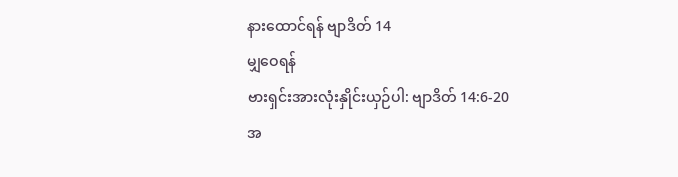နားထောင်ရန် ဗျာဒိတ် 14
မျှဝေရန်
ဗားရှင်းအားလုံးနှိုင်းယှဉ်ပါ: ဗျာဒိတ် 14:6-20
အ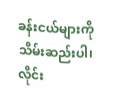ခန်းငယ်များကို သိမ်းဆည်းပါ၊ လိုင်း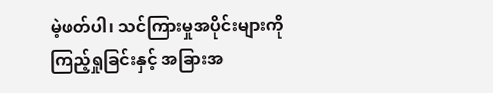မဲ့ဖတ်ပါ၊ သင်ကြားမှုအပိုင်းများကို ကြည့်ရှုခြင်းနှင့် အခြားအ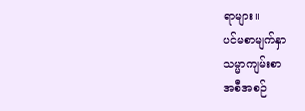ရာများ။
ပင်မစာမျက်နှာ
သမ္မာကျမ်းစာ
အစီအစဉ်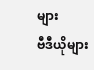များ
ဗီဒီယိုများ